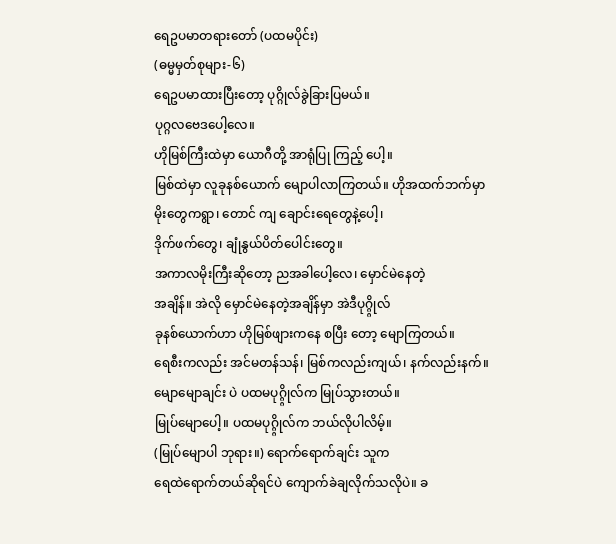ရေဥပမာတရားတော် (ပထမပိုင်း)
(ဓမ္မမှတ်စုများ-၆)
ရေဥပမာထားပြီးတော့ ပုဂ္ဂိုလ်ခွဲခြားပြမယ်။
ပုဂ္ဂလဗေဒပေါ့လေ။
ဟိုမြစ်ကြီးထဲမှာ ယောဂီတို့ အာရုံပြု ကြည့် ပေါ့။
မြစ်ထဲမှာ လူခုနစ်ယောက် မျောပါလာကြတယ်။ ဟိုအထက်ဘက်မှာ
မိုးတွေကရွာ၊ တောင် ကျ ချောင်းရေတွေနဲ့ပေါ့၊
ဒိုက်ဖက်တွေ၊ ချုံနွယ်ပိတ်ပေါင်းတွေ။
အကာလမိုးကြီးဆိုတော့ ညအခါပေါ့လေ၊ မှောင်မဲနေတဲ့
အချိန်။ အဲလို မှောင်မဲနေတဲ့အချိန်မှာ အဲဒီပုဂ္ဂ္ဂိုလ်
ခုနစ်ယောက်ဟာ ဟိုမြစ်ဖျားကနေ စပြီး တော့ မျောကြတယ်။
ရေစီးကလည်း အင်မတန်သန်၊ မြစ်ကလည်းကျယ်၊ နက်လည်းနက်။
မျောမျောချင်း ပဲ ပထမပုဂ္ဂ္ဂိုလ်က မြုပ်သွားတယ်။
မြုပ်မျောပေါ့။ ပထမပုဂ္ဂ္ဂိုလ်က ဘယ်လိုပါလိမ့်။
(မြုပ်မျောပါ ဘုရား။) ရောက်ရောက်ချင်း သူက
ရေထဲရောက်တယ်ဆိုရင်ပဲ ကျောက်ခဲချလိုက်သလိုပဲ။ ခ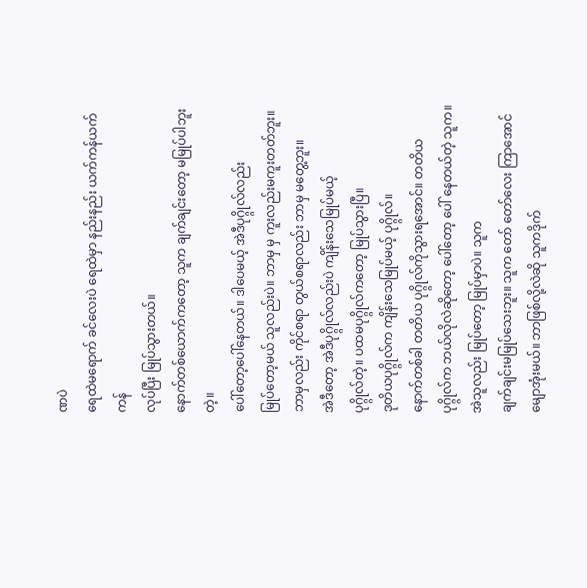ဏပဲ
ရေထဲမရောက် ခင်လေးပဲ ရေထဲမှာ နည်းနည်း ယက်ကန်ယက်ကန်
လုပ်ပြီး မြုပ်သွားတယ်။
နောက်တစ်ယောက်ကတော့ သူက ချက်ချင်းတော့ မမြုပ်ပါဘူးတဲ့။
ပေါ်တော့ပေါ်နေတယ်။ ဒါပေမယ့် အဲဒီပုဂ္ဂ္ဂိုလ်လည်း
မြုပ်တော့မယ် သူလည်းပဲ။ ဘာမှ မှ ကူးလည်းမကူးတတ်ဘူး။
ဘာမှလည်း ကိုင်စရာ တွယ်စရာလည်း ဘာမှ မတွေ့ဘူး။
အဲဒီတော့ အဲဒီပုဂ္ဂ္ဂိုလ်လည်းပဲ ကျိန်းသေမြုပ်မယ့်
ပုဂ္ဂ္ဂိုလ်တဲ့။ ပထမပုဂ္ဂ္ဂိုလ်ကတော့ မြုပ်သွားပြီ။
ဒုတိယပုဂ္ဂ္ဂိုလ်က ကျိန်းသေမြုပ်မယ့် ပုဂ္ဂ္ဂိုလ်။
နောက်တစ်ခါ တတိယ ပုဂ္ဂ္ဂိုလ်ကိုသွားရအောင်။ တတိယ
ပုဂ္ဂ္ဂိုလ်က ဘယ်လိုလဲဆိုတော့ ပေါ်တော့ ပေါ် နေတယ်တဲ့ သူက။
အဲသူလည်း မြုပ်တော့ မြုပ်မှာပဲ။ သူက
ချက်ချင်းမမြုပ်သေးဘူး။ သူက တော် တော်လေး ကြာအောင်
မျောအုံးမယ်။ ဘာဖြစ်လို့လဲဆို သူကဒိုက်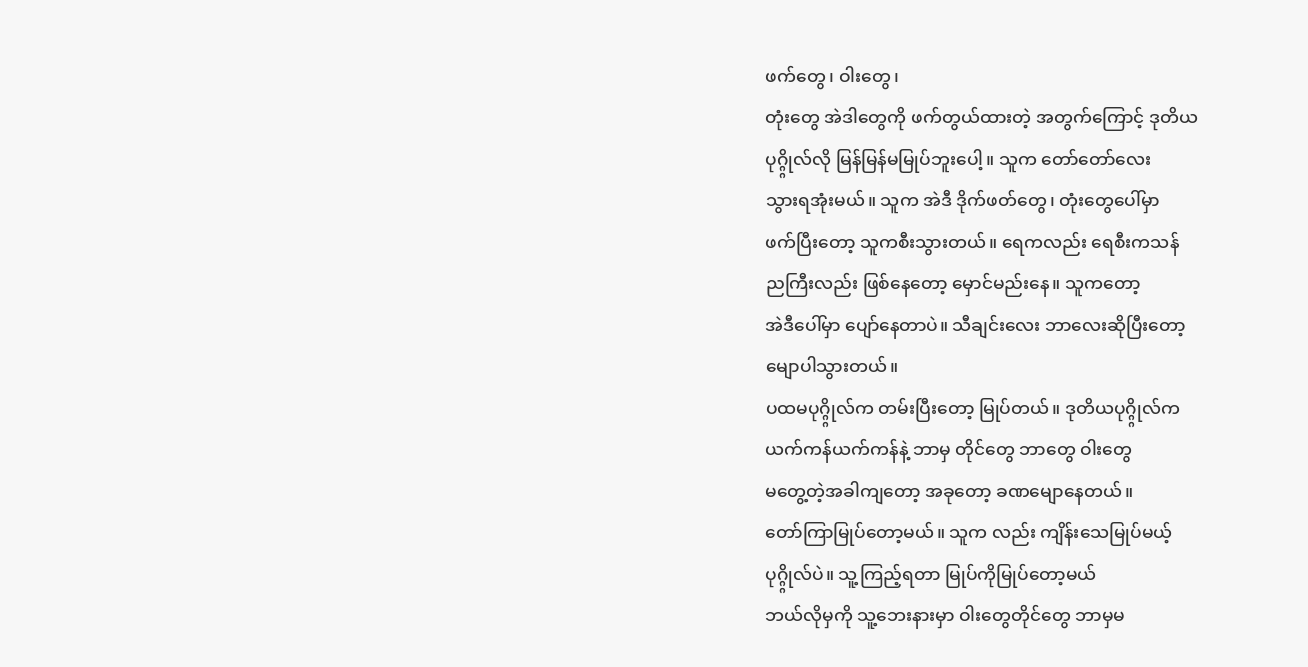ဖက်တွေ၊ ဝါးတွေ၊
တုံးတွေ အဲဒါတွေကို ဖက်တွယ်ထားတဲ့ အတွက်ကြောင့် ဒုတိယ
ပုဂ္ဂ္ဂိုလ်လို မြန်မြန်မမြုပ်ဘူးပေါ့။ သူက တော်တော်လေး
သွားရအုံးမယ်။ သူက အဲဒီ ဒိုက်ဖတ်တွေ၊ တုံးတွေပေါ်မှာ
ဖက်ပြီးတော့ သူကစီးသွားတယ်။ ရေကလည်း ရေစီးကသန်
ညကြီးလည်း ဖြစ်နေတော့ မှောင်မည်းနေ။ သူကတော့
အဲဒီပေါ်မှာ ပျော်နေတာပဲ။ သီချင်းလေး ဘာလေးဆိုပြီးတော့
မျောပါသွားတယ်။
ပထမပုဂ္ဂ္ဂိုလ်က တမ်းပြီးတော့ မြုပ်တယ်။ ဒုတိယပုဂ္ဂ္ဂိုလ်က
ယက်ကန်ယက်ကန်နဲ့ ဘာမှ တိုင်တွေ ဘာတွေ ဝါးတွေ
မတွေ့တဲ့အခါကျတော့ အခုတော့ ခဏမျောနေတယ်။
တော်ကြာမြုပ်တော့မယ်။ သူက လည်း ကျိန်းသေမြုပ်မယ့်
ပုဂ္ဂ္ဂိုလ်ပဲ။ သူ့ကြည့်ရတာ မြုပ်ကိုမြုပ်တော့မယ်
ဘယ်လိုမှကို သူ့ဘေးနားမှာ ဝါးတွေတိုင်တွေ ဘာမှမ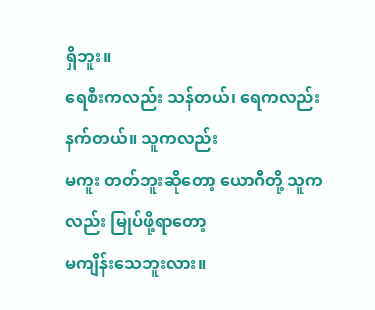ရှိဘူး။
ရေစီးကလည်း သန်တယ်၊ ရေကလည်းနက်တယ်။ သူကလည်း
မကူး တတ်ဘူးဆိုတော့ ယောဂီတို့ သူကလည်း မြုပ်ဖို့ရာတော့
မကျိန်းသေဘူးလား။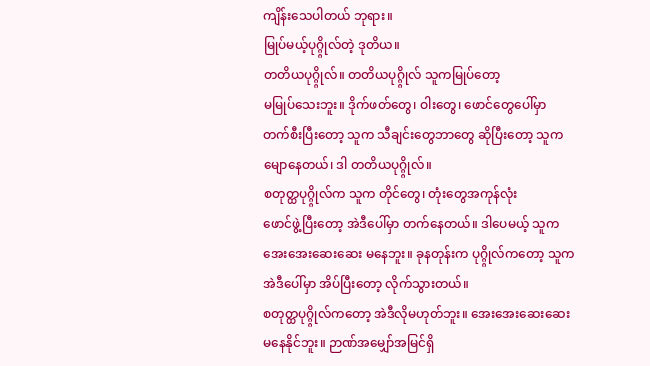ကျိန်းသေပါတယ် ဘုရား။
မြုပ်မယ့်ပုဂ္ဂ္ဂိုလ်တဲ့ ဒုတိယ။
တတိယပုဂ္ဂ္ဂိုလ်။ တတိယပုဂ္ဂ္ဂိုလ် သူကမြုပ်တော့
မမြုပ်သေးဘူး။ ဒိုက်ဖတ်တွေ၊ ဝါးတွေ၊ ဖောင်တွေပေါ်မှာ
တက်စီးပြီးတော့ သူက သီချင်းတွေဘာတွေ ဆိုပြီးတော့ သူက
မျောနေတယ်၊ ဒါ တတိယပုဂ္ဂ္ဂိုလ်။
စတုတ္ထပုဂ္ဂ္ဂိုလ်က သူက တိုင်တွေ၊ တုံးတွေအကုန်လုံး
ဖောင်ဖွဲ့ပြီးတော့ အဲဒီပေါ်မှာ တက်နေတယ်။ ဒါပေမယ့် သူက
အေးအေးဆေးဆေး မနေဘူး။ ခုနတုန်းက ပုဂ္ဂ္ဂိုလ်ကတော့ သူက
အဲဒီပေါ်မှာ အိပ်ပြီးတော့ လိုက်သွားတယ်။
စတုတ္ထပုဂ္ဂ္ဂိုလ်ကတော့ အဲဒီလိုမဟုတ်ဘူး။ အေးအေးဆေးဆေး
မနေနိုင်ဘူး။ ဉာဏ်အမျှော်အမြင်ရှိ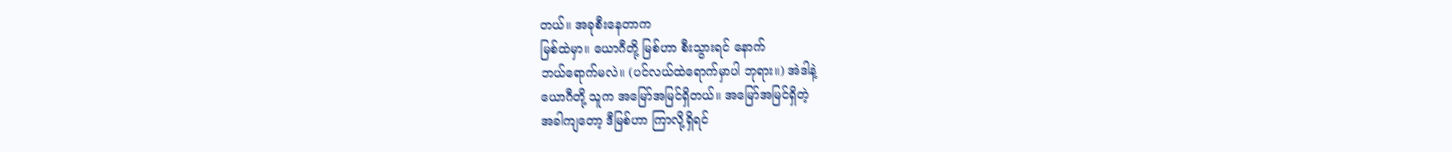တယ်။ အခုစီးနေတာက
မြစ်ထဲမှာ။ ယောဂီတို့ မြစ်ဟာ စီးသွားရင် နောက်
ဘယ်ရောက်မလဲ။ (ပင်လယ်ထဲရောက်မှာပါ ဘုရား။) အဲဒါနဲ့
ယောဂီတို့ သူက အမြော်အမြင်ရှိတယ်။ အမြော်အမြင်ရှိတဲ့
အခါကျတော့ ဒီမြစ်ဟာ ကြာလို့ရှိရင်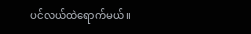ပင်လယ်ထဲရောက်မယ်။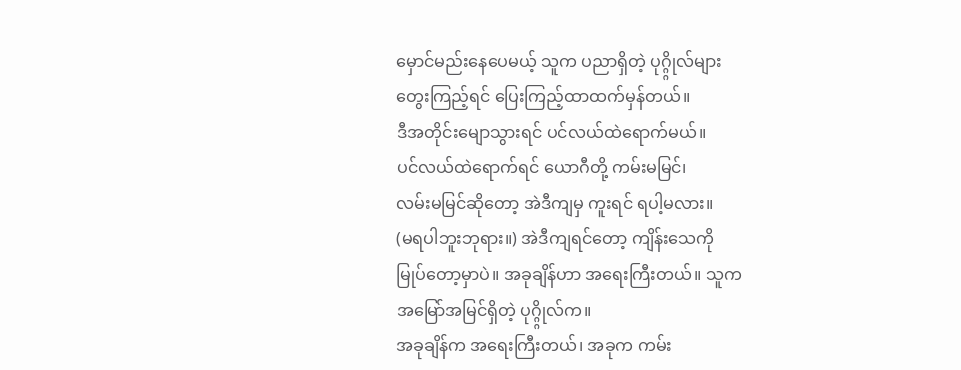မှောင်မည်းနေပေမယ့် သူက ပညာရှိတဲ့ ပုဂ္ဂ္ဂိုလ်များ
တွေးကြည့်ရင် ပြေးကြည့်ထာထက်မှန်တယ်။
ဒီအတိုင်းမျောသွားရင် ပင်လယ်ထဲရောက်မယ်။
ပင်လယ်ထဲရောက်ရင် ယောဂီတို့ ကမ်းမမြင်၊
လမ်းမမြင်ဆိုတော့ အဲဒီကျမှ ကူးရင် ရပါ့မလား။
(မရပါဘူးဘုရား။) အဲဒီကျရင်တော့ ကျိန်းသေကို
မြုပ်တော့မှာပဲ။ အခုချိန်ဟာ အရေးကြီးတယ်။ သူက
အမြော်အမြင်ရှိတဲ့ ပုဂ္ဂ္ဂိုလ်က။
အခုချိန်က အရေးကြီးတယ်၊ အခုက ကမ်း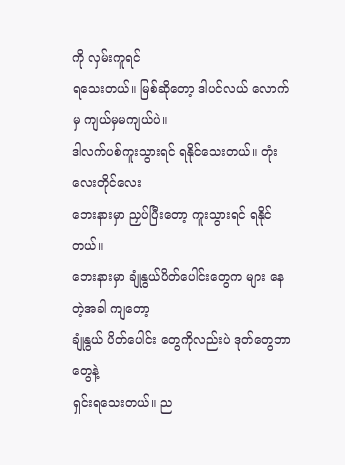ကို လှမ်းကူရင်
ရသေးတယ်။ မြစ်ဆိုတော့ ဒါပင်လယ် လောက်မှ ကျယ်မှမကျယ်ပဲ။
ဒါလက်ပစ်ကူးသွားရင် ရနိုင်သေးတယ်။ တုံးလေးတိုင်လေး
ဘေးနားမှာ ညှပ်ပြီးတော့ ကူးသွားရင် ရနိုင်တယ်။
ဘေးနားမှာ ချုံနွယ်ပိတ်ပေါင်းတွေက များ နေတဲ့အခါ ကျတော့
ချုံနွယ် ပိတ်ပေါင်း တွေကိုလည်းပဲ ဒုတ်တွေဘာတွေနဲ့
ရှင်းရသေးတယ်။ ည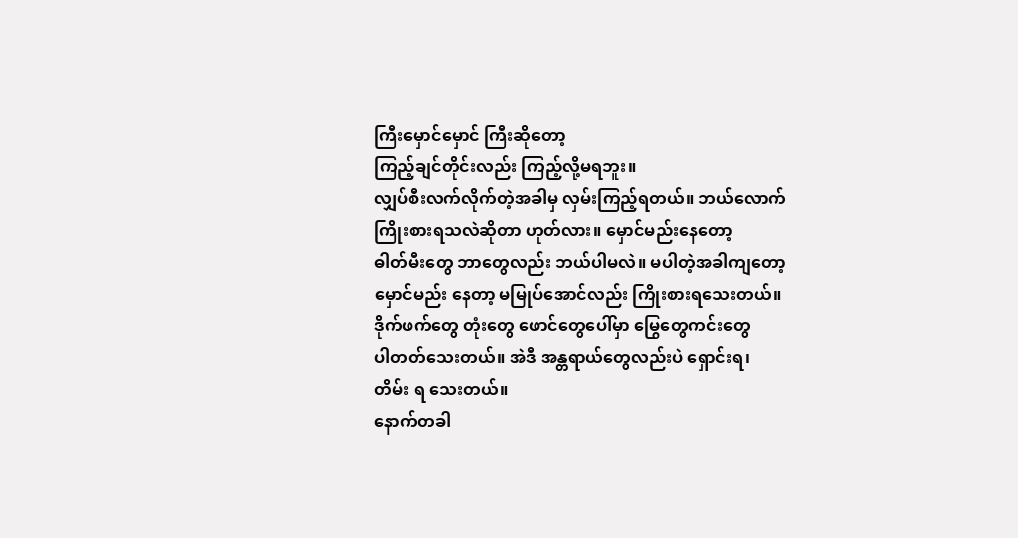ကြီးမှောင်မှောင် ကြီးဆိုတော့
ကြည့်ချင်တိုင်းလည်း ကြည့်လို့မရဘူး။
လျှပ်စီးလက်လိုက်တဲ့အခါမှ လှမ်းကြည့်ရတယ်။ ဘယ်လောက်
ကြိုးစားရသလဲဆိုတာ ဟုတ်လား။ မှောင်မည်းနေတော့
ဓါတ်မီးတွေ ဘာတွေလည်း ဘယ်ပါမလဲ။ မပါတဲ့အခါကျတော့
မှောင်မည်း နေတာ့ မမြုပ်အောင်လည်း ကြိုးစားရသေးတယ်။
ဒိုက်ဖက်တွေ တုံးတွေ ဖောင်တွေပေါ်မှာ မြွေတွေကင်းတွေ
ပါတတ်သေးတယ်။ အဲဒီ အန္တရာယ်တွေလည်းပဲ ရှောင်းရ၊
တိမ်း ရ သေးတယ်။
နောက်တခါ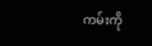ကမ်းကို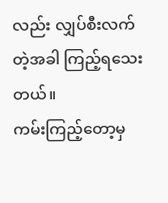လည်း လျှပ်စီးလက်တဲ့အခါ ကြည့်ရသေးတယ်။
ကမ်းကြည့်တော့မှ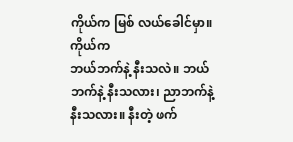ကိုယ်က မြစ် လယ်ခေါင်မှာ။ ကိုယ်က
ဘယ်ဘက်နဲ့ နီးသလဲ။ ဘယ်ဘက်နဲ့ နီးသလား၊ ညာဘက်နဲ့
နီးသလား။ နီးတဲ့ ဖက်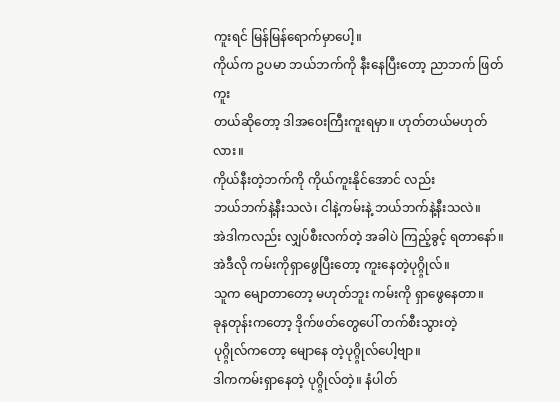ကူးရင် မြန်မြန်ရောက်မှာပေါ့။
ကိုယ်က ဥပမာ ဘယ်ဘက်ကို နီးနေပြီးတော့ ညာဘက် ဖြတ်ကူး
တယ်ဆိုတော့ ဒါအဝေးကြီးကူးရမှာ။ ဟုတ်တယ်မဟုတ်လား။
ကိုယ်နီးတဲ့ဘက်ကို ကိုယ်ကူးနိုင်အောင် လည်း
ဘယ်ဘက်နဲ့နီးသလဲ၊ ငါနဲ့ကမ်းနဲ့ ဘယ်ဘက်နဲ့နီးသလဲ။
အဲဒါကလည်း လျှပ်စီးလက်တဲ့ အခါပဲ ကြည့်ခွင့် ရတာနော်။
အဲဒီလို ကမ်းကိုရှာဖွေပြီးတော့ ကူးနေတဲ့ပုဂ္ဂ္ဂိုလ်။
သူက မျောတာတော့ မဟုတ်ဘူး ကမ်းကို ရှာဖွေနေတာ။
ခုနတုန်းကတော့ ဒိုက်ဖတ်တွေပေါ် တက်စီးသွားတဲ့
ပုဂ္ဂ္ဂိုလ်ကတော့ မျောနေ တဲ့ပုဂ္ဂ္ဂိုလ်ပေါ့ဗျာ။
ဒါကကမ်းရှာနေတဲ့ ပုဂ္ဂ္ဂိုလ်တဲ့။ နံပါတ်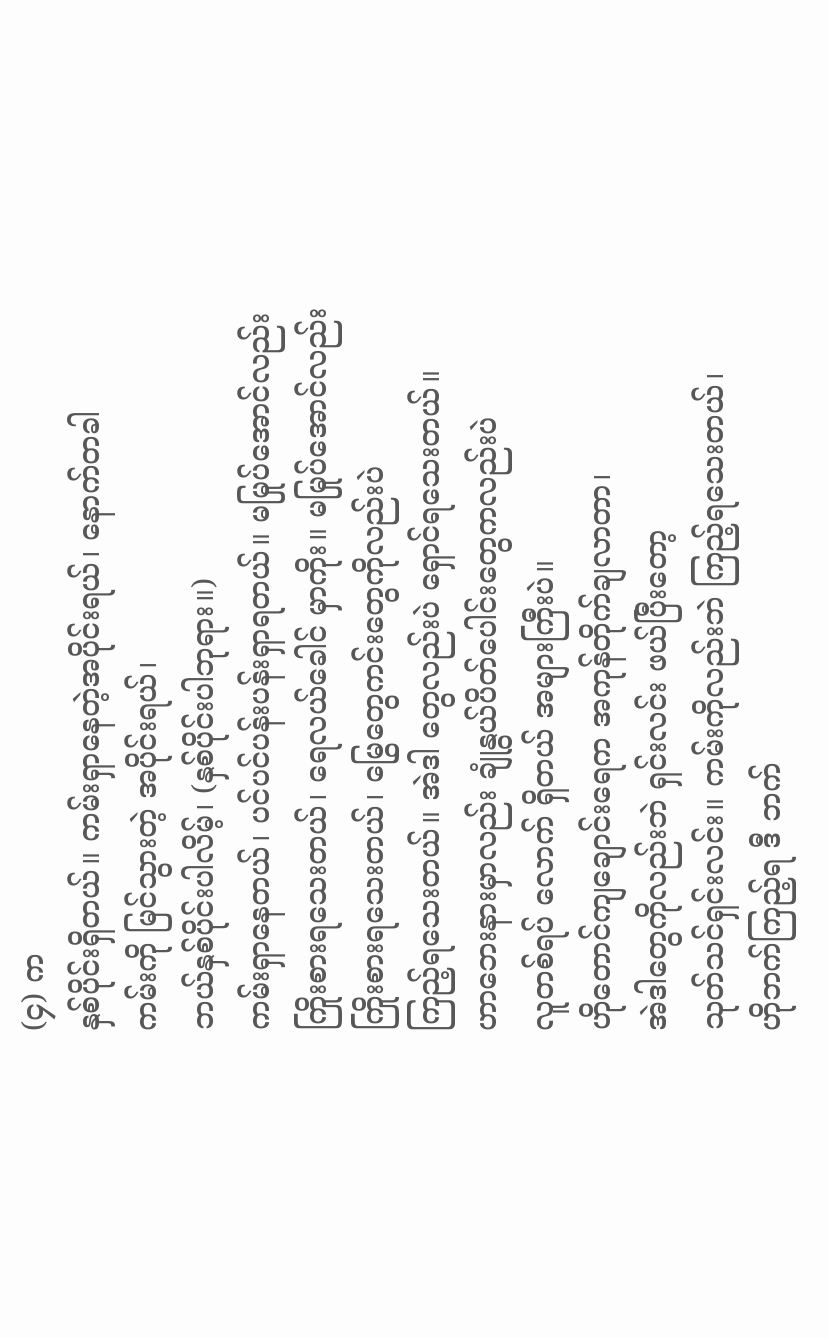(၄) က
နှစ်ပိုင်းရှိတယ်။ ကမ်းရှာနေတဲ့အပိုင်းရယ်၊ နောက်တခါ
ကမ်းကို မြင်သွားတဲ့ အပိုင်းရယ်၊
ဘယ်နှစ်ပိုင်းပါလိမ့်၊ (နှစ်ပိုင်းပါဘုရား။)
ကမ်းရှာနေတယ်၊ ပင်ပင်ပန်းပန်းရှာရတယ်။ မမြုပ်အောင်လည်း
ကြိုးစားရသေးတယ်၊ ရေလယ်ခေါင် မှာကိုး။ မမြုပ်အောင်လည်း
ကြိုးစားရသေးတယ်၊ မြွေတွေကင်းတွေကိုလည်းပဲ
ကြည့်ရသေးတယ်။ အဲဒါ တွေလည်းပဲ ရှောင်ရသေးတယ်။
ဟာဘေးနားမှာလည်း ချုံနွယ်ပိတ်ပေါင်းတွေကလည်းပဲ
လူတစ်ရပ် လောက် ရှိတယ် အများကြီးပဲ။
ဟိုတောင်ကျချောင်းရေက အကုန်တိုက်ချလာတာ၊
အဲဒါတွေကိုလည်းဘဲ ရှင်းလင်း ဖယ်ပြီးတော့
သုတ်သင်ရှင်းလင်း။ ကမ်းကိုလည်းဘဲ ကြည့်ရသေးတယ်၊
ဟိုဘက်ကြည့်ရ ဒီ ဘက်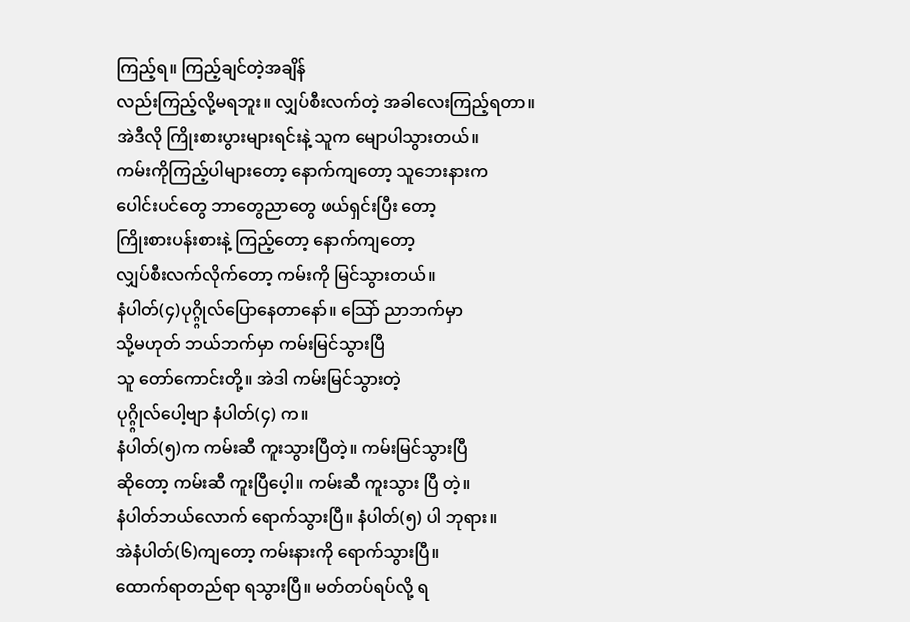ကြည့်ရ။ ကြည့်ချင်တဲ့အချိန်
လည်းကြည့်လို့မရဘူး။ လျှပ်စီးလက်တဲ့ အခါလေးကြည့်ရတာ။
အဲဒီလို ကြိုးစားပွားများရင်းနဲ့ သူက မျောပါသွားတယ်။
ကမ်းကိုကြည့်ပါများတော့ နောက်ကျတော့ သူဘေးနားက
ပေါင်းပင်တွေ ဘာတွေညာတွေ ဖယ်ရှင်းပြီး တော့
ကြိုးစားပန်းစားနဲ့ ကြည့်တော့ နောက်ကျတော့
လျှပ်စီးလက်လိုက်တော့ ကမ်းကို မြင်သွားတယ်။
နံပါတ်(၄)ပုဂ္ဂ္ဂိုလ်ပြောနေတာနော်။ သြော် ညာဘက်မှာ
သို့မဟုတ် ဘယ်ဘက်မှာ ကမ်းမြင်သွားပြီ
သူ တော်ကောင်းတို့။ အဲဒါ ကမ်းမြင်သွားတဲ့
ပုဂ္ဂ္ဂိုလ်ပေါ့ဗျာ နံပါတ်(၄) က။
နံပါတ်(၅)က ကမ်းဆီ ကူးသွားပြီတဲ့။ ကမ်းမြင်သွားပြီ
ဆိုတော့ ကမ်းဆီ ကူးပြီပေ့ါ။ ကမ်းဆီ ကူးသွား ပြီ တဲ့။
နံပါတ်ဘယ်လောက် ရောက်သွားပြီ။ နံပါတ်(၅) ပါ ဘုရား။
အဲနံပါတ်(၆)ကျတော့ ကမ်းနားကို ရောက်သွားပြီ။
ထောက်ရာတည်ရာ ရသွားပြီ။ မတ်တပ်ရပ်လို့ ရ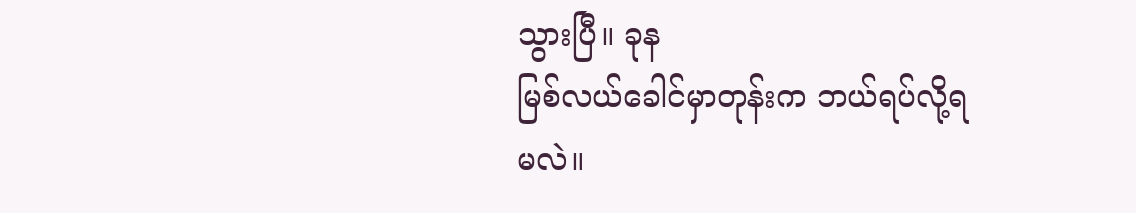သွားပြီ။ ခုန
မြစ်လယ်ခေါင်မှာတုန်းက ဘယ်ရပ်လို့ရမလဲ။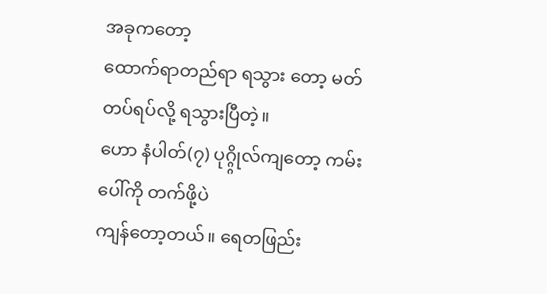အခုကတော့
ထောက်ရာတည်ရာ ရသွား တော့ မတ်တပ်ရပ်လို့ ရသွားပြီတဲ့။
ဟော နံပါတ်(၇) ပုဂ္ဂ္ဂိုလ်ကျတော့ ကမ်းပေါ်ကို တက်ဖို့ပဲ
ကျန်တော့တယ်။ ရေတဖြည်း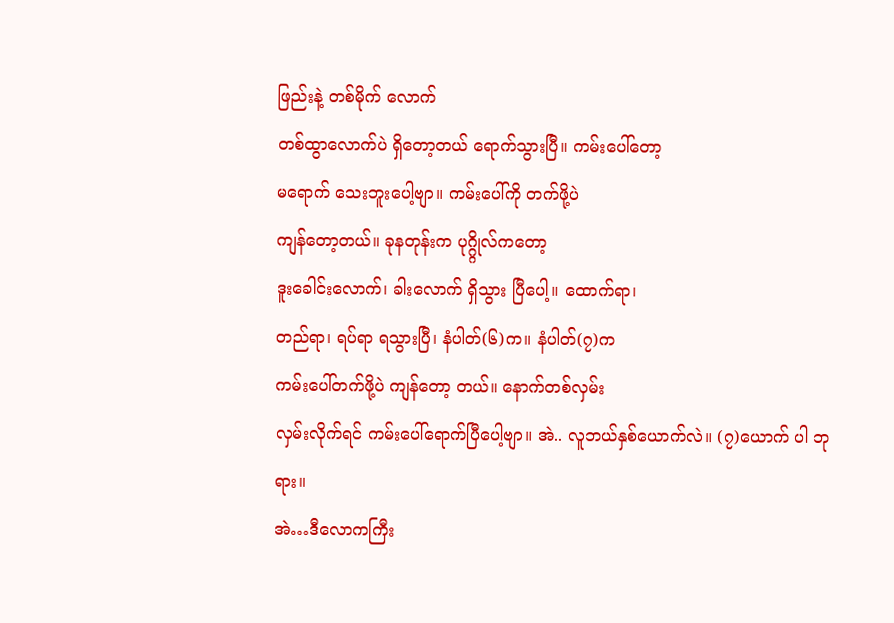ဖြည်းနဲ့ တစ်မိုက် လောက်
တစ်ထွာလောက်ပဲ ရှိတော့တယ် ရောက်သွားပြီ။ ကမ်းပေါ်တော့
မရောက် သေးဘူးပေါ့ဗျာ။ ကမ်းပေါ်ကို တက်ဖို့ပဲ
ကျန်တော့တယ်။ ခုနတုန်းက ပုဂ္ဂ္ဂိုလ်ကတော့
ဒူးခေါင်းလောက်၊ ခါးလောက် ရှိသွား ပြီပေါ့။ ထောက်ရာ၊
တည်ရာ၊ ရပ်ရာ ရသွားပြီ၊ နံပါတ်(၆)က။ နံပါတ်(၇)က
ကမ်းပေါ်တက်ဖို့ပဲ ကျန်တော့ တယ်။ နောက်တစ်လှမ်း
လှမ်းလိုက်ရင် ကမ်းပေါ်ရောက်ပြီပေါ့ဗျာ။ အဲ.. လူဘယ်နှစ်ယောက်လဲ။ (၇)ယောက် ပါ ဘုရား။
အဲ…ဒီလောကကြီး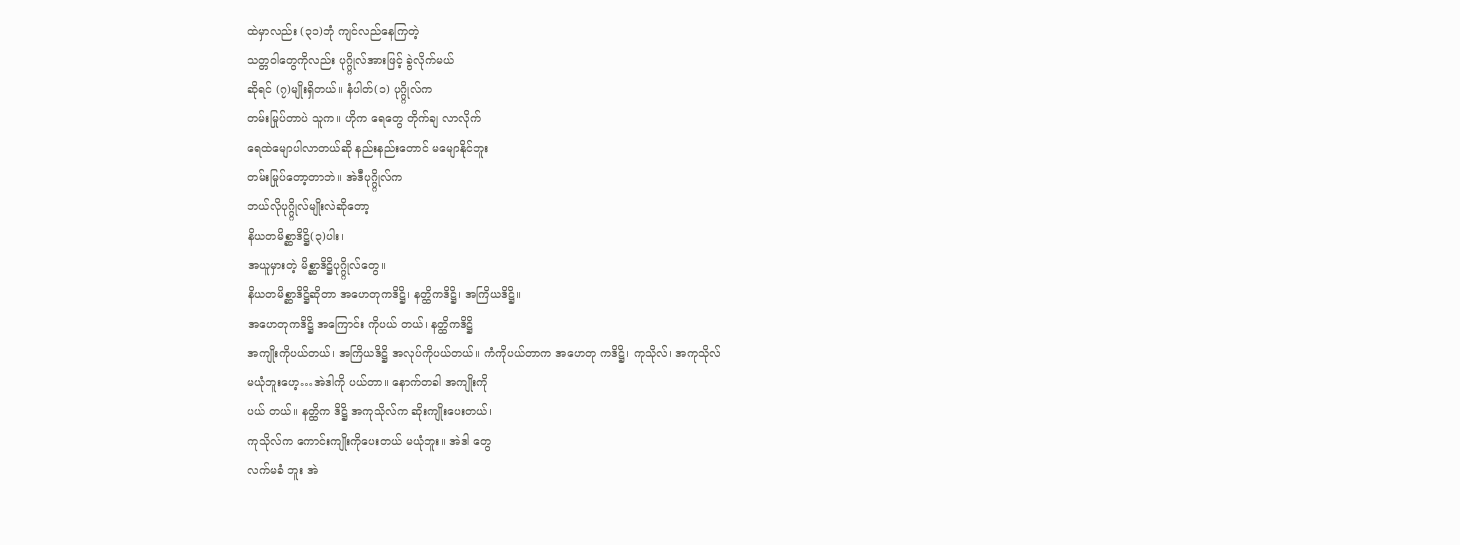ထဲမှာလည်း (၃၁)ဘုံ ကျင်လည်နေကြတဲ့
သတ္တဝါတွေကိုလည်း ပုဂ္ဂ္ဂိုလ်အားဖြင့် ခွဲလိုက်မယ်
ဆိုရင် (၇)မျိုးရှိတယ်။ နံပါတ်(၁) ပုဂ္ဂ္ဂိုလ်က
တမ်းမြုပ်တာပဲ သူက။ ဟိုက ရေတွေ တိုက်ချ လာလိုက်
ရေထဲမျောပါလာတယ်ဆို နည်းနည်းတောင် မမျောနိုင်ဘူး
တမ်းမြုပ်တော့တာဘဲ။ အဲဒီပုဂ္ဂ္ဂိုလ်က
ဘယ်လိုပုဂ္ဂ္ဂိုလ်မျိုးလဲဆိုတော့
နိယတမိစ္ဆာဒိဋ္ဌိ(၃)ပါး၊
အယူမှားတဲ့ မိစ္ဆာဒိဋ္ဌိပုဂ္ဂ္ဂိုလ်တွေ။
နိယတမိစ္ဆာဒိဋ္ဌိဆိုတာ အဟေတုကဒိဋ္ဌိ၊ နတ္ထိကဒိဋ္ဌိ၊ အကြိယဒိဋ္ဌိ။
အဟေတုကဒိဋ္ဌိ အကြောင်း ကိုပယ် တယ်၊ နတ္ထိကဒိဋ္ဌိ
အကျိုးကိုပယ်တယ်၊ အကြိယဒိဋ္ဌိ အလုပ်ကိုပယ်တယ်။ ကံကိုပယ်တာက အဟေတု ကဒိဋ္ဌိ၊ ကုသိုလ်၊ အကုသိုလ်
မယုံဘူးဟေ့…အဲဒါကို ပယ်တာ။ နောက်တခါ အကျိုးကို
ပယ် တယ်။ နတ္ထိက ဒိဋ္ဌိ အကုသိုလ်က ဆိုးကျိုးပေးတယ်၊
ကုသိုလ်က ကောင်းကျိုးကိုပေးတယ် မယုံဘူး။ အဲဒါ တွေ
လက်မခံ ဘူး အဲ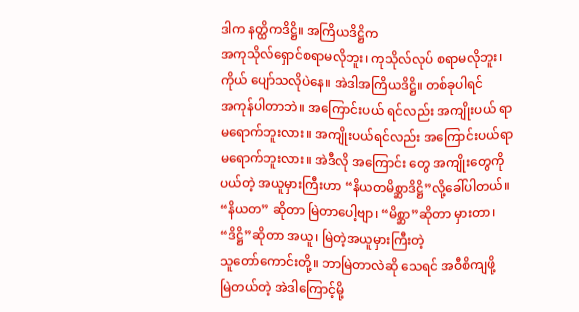ဒါက နတ္ထိကဒိဋ္ဌိ။ အကြိယဒိဋ္ဌိက
အကုသိုလ်ရှောင်စရာမလိုဘူး၊ ကုသိုလ်လုပ် စရာမလိုဘူး၊
ကိုယ် ပျော်သလိုပဲနေ။ အဲဒါအကြိယဒိဋ္ဌိ။ တစ်ခုပါရင်
အကုန်ပါတာဘဲ။ အကြောင်းပယ် ရင်လည်း အကျိုးပယ် ရာ
မရောက်ဘူးလား။ အကျိုးပယ်ရင်လည်း အကြောင်းပယ်ရာ
မရောက်ဘူးလား။ အဲဒီလို အကြောင်း တွေ အကျိုးတွေကို
ပယ်တဲ့ အယူမှားကြီးဟာ “နိယတမိစ္ဆာဒိဋ္ဌိ”လို့ခေါ်ပါတယ်။
“နိယတ” ဆိုတာ မြဲတာပေါ့ဗျာ၊ “မိစ္ဆာ”ဆိုတာ မှားတာ၊
“ဒိဋ္ဌိ”ဆိုတာ အယူ၊ မြဲတဲ့အယူမှားကြီးတဲ့
သူတော်ကောင်းတို့။ ဘာမြဲတာလဲဆို သေရင် အဝီစိကျဖို့
မြဲတယ်တဲ့ အဲဒါကြောင့်မို့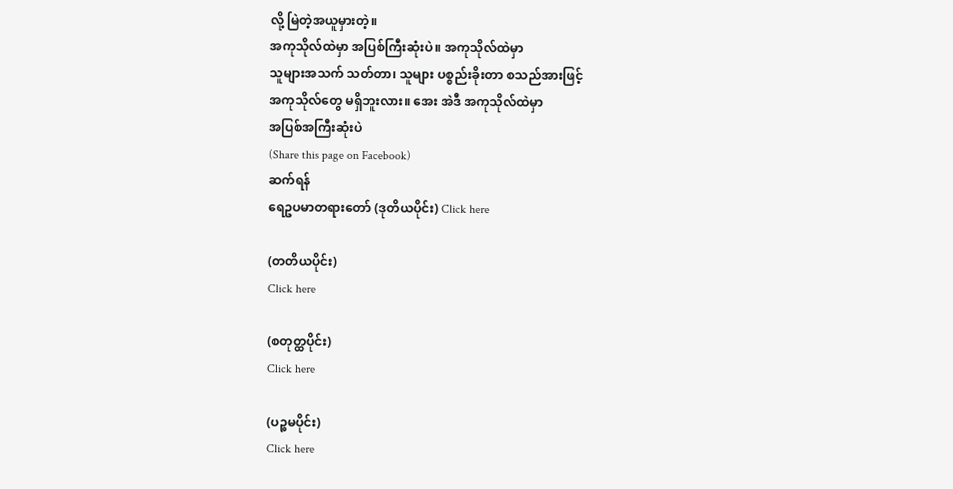လို့ မြဲတဲ့အယူမှားတဲ့။
အကုသိုလ်ထဲမှာ အပြစ်ကြီးဆုံးပဲ။ အကုသိုလ်ထဲမှာ
သူများအသက် သတ်တာ၊ သူများ ပစ္စည်းခိုးတာ စသည်အားဖြင့်
အကုသိုလ်တွေ မရှိဘူးလား။ အေး အဲဒီ အကုသိုလ်ထဲမှာ
အပြစ်အကြီးဆုံးပဲ
(Share this page on Facebook)
ဆက်ရန်
ရေဥပမာတရားတော် (ဒုတိယပိုင်း) Click here

(တတိယပိုင်း)
Click here

(စတုတ္ထပိုင်း)
Click here

(ပဉ္စမပိုင်း)
Click here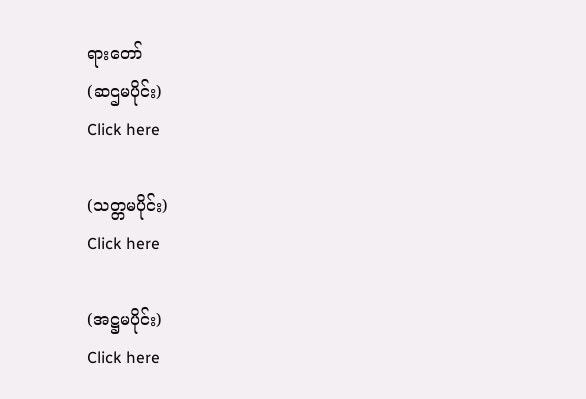ရားတော်
(ဆဌမပိုင်း)
Click here

(သတ္တမပိုင်း)
Click here

(အဋ္ဌမပိုင်း)
Click here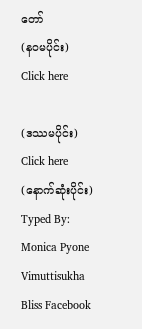တော်
(နဝမပိုင်း)
Click here

(ဒဿမပိုင်း)
Click here
(နောက်ဆုံးပိုင်း)
Typed By: Monica Pyone
Vimuttisukha Bliss Facebook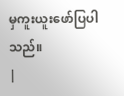မှကူးယူးဖော်ပြပါသည်။
|